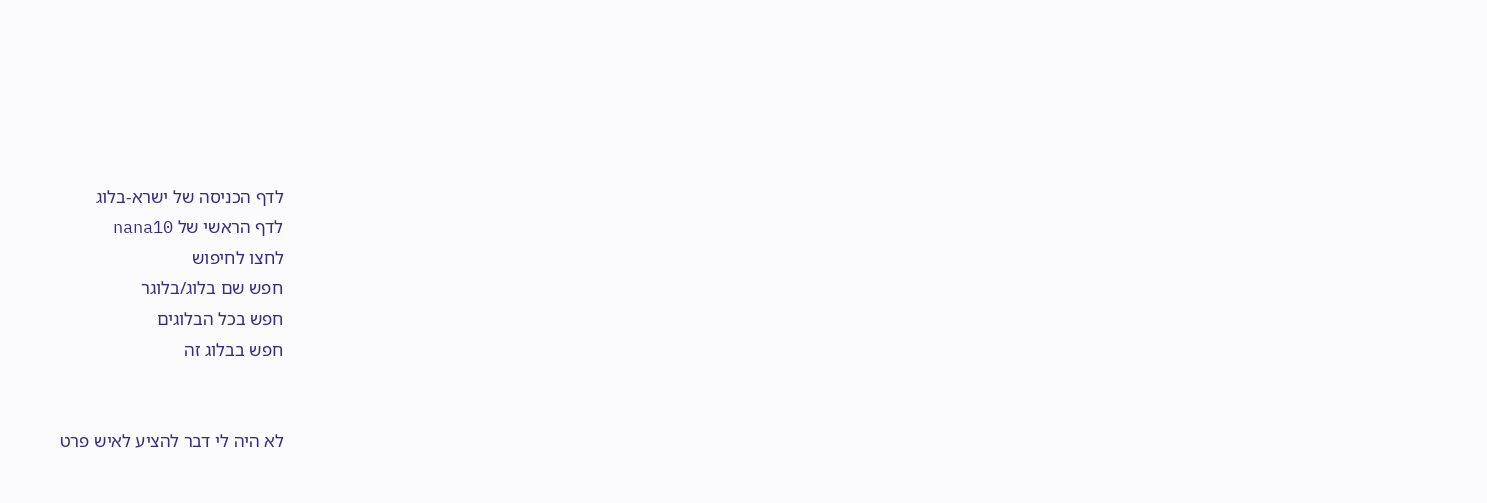לדף הכניסה של ישרא-בלוג
לדף הראשי של nana10
לחצו לחיפוש
חפש שם בלוג/בלוגר
חפש בכל הבלוגים
חפש בבלוג זה


לא היה לי דבר להציע לאיש פרט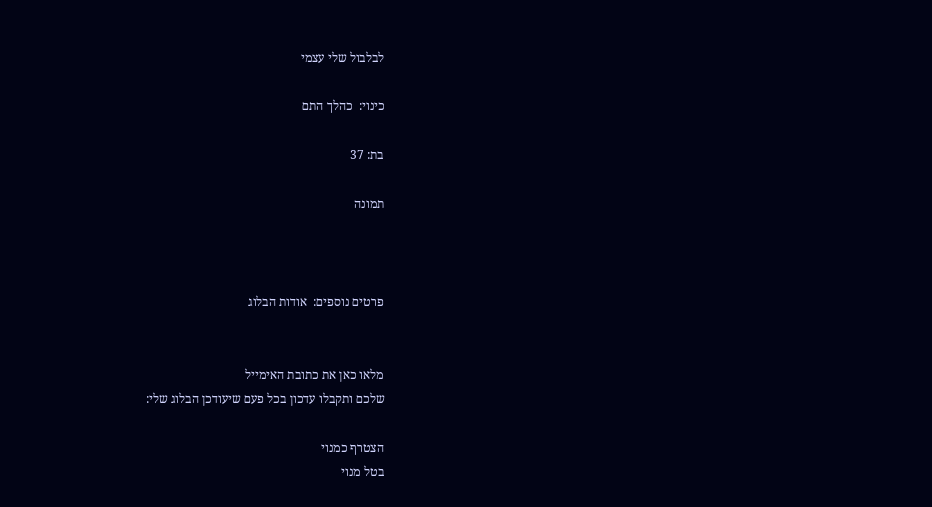לבלבול שלי עצמי

כינוי:  כהלך התם

בת: 37

תמונה



פרטים נוספים:  אודות הבלוג


מלאו כאן את כתובת האימייל
שלכם ותקבלו עדכון בכל פעם שיעודכן הבלוג שלי:

הצטרף כמנוי
בטל מנוי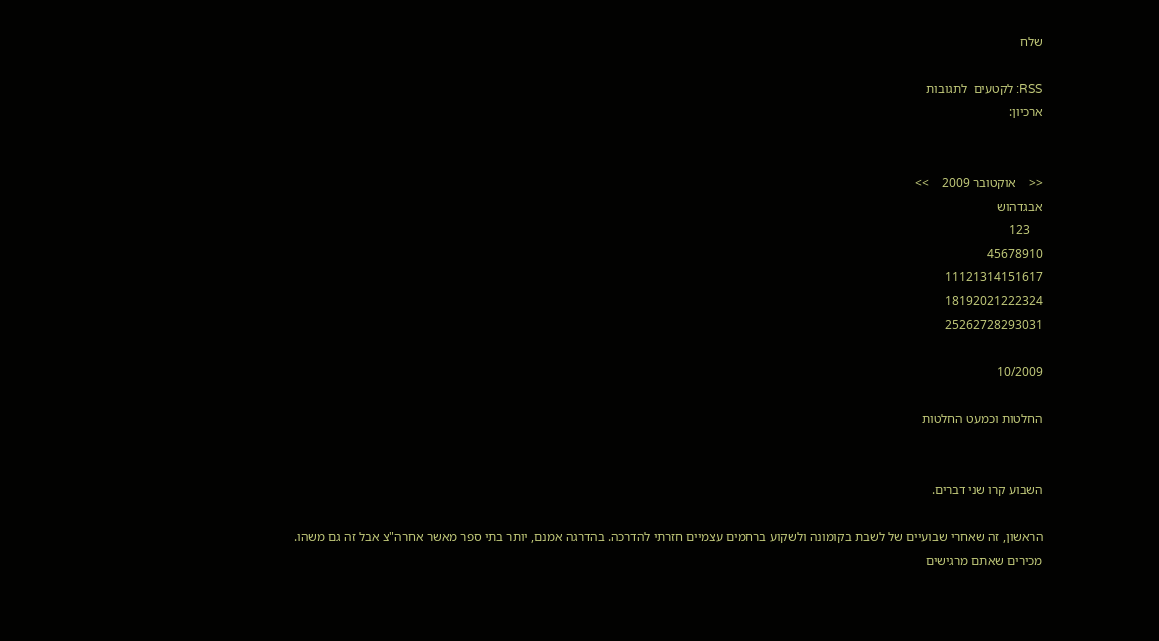שלח

RSS: לקטעים  לתגובות
ארכיון:


<<    אוקטובר 2009    >>
אבגדהוש
    123
45678910
11121314151617
18192021222324
25262728293031

10/2009

החלטות וכמעט החלטות


השבוע קרו שני דברים.

הראשון, זה שאחרי שבועיים של לשבת בקומונה ולשקוע ברחמים עצמיים חזרתי להדרכה. בהדרגה אמנם, יותר בתי ספר מאשר אחרה"צ אבל זה גם משהו. מכירים שאתם מרגישים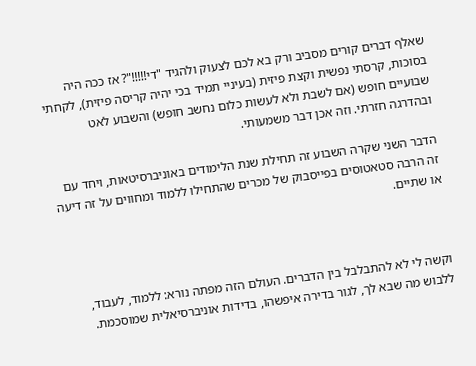שאלף דברים קורים מסביב ורק בא לכם לצעוק ולהגיד "די!!!!!"? אז ככה היה בסוכות, קרסתי נפשית וקצת פיזית (בעיניי תמיד בכי יהיה קריסה פיזית), לקחתי שבועיים חופש (אם לשבת ולא לעשות כלום נחשב חופש) והשבוע לאט ובהדרגה חזרתי. וזה אכן דבר משמעותי.

הדבר השני שקרה השבוע זה תחילת שנת הלימודים באוניברסיטאות, ויחד עם זה הרבה סטאטוסים בפייסבוק של מכרים שהתחילו ללמוד ומחווים על זה דיעה או שתיים.



וקשה לי לא להתבלבל בין הדברים. העולם הזה מפתה נורא: ללמוד, לעבוד, ללבוש מה שבא לך, לגור בדירה איפשהו, בדידות אוניברסיאלית שמוסכמת.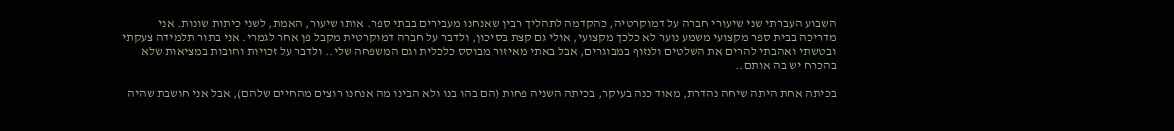השבוע העברתי שני שיעורי חברה על דמוקרטיה, כהקדמה לתהליך רבין שאנחנו מעבירים בבתי ספר. אותו שיעור, האמת, לשני כיתות שונות. אני מדריכה בבית ספר מקצועי משמע נוער לא כלכך מקצועי, אולי גם קצת בסיכון, ולדבר על חברה דמוקרטית מקבל פן אחר לגמרי. אני בתור תלמידה צעקתי ובטשתי ואהבתי להרים את השלטים ולנזוף במבוגרים, אבל באתי מאיזור מבוסס כלכלית וגם המשפחה שלי.. ולדבר על זכויות וחובות במציאות שלא בהכרח יש בה אותם..

בכיתה אחת היתה שיחה נהדרת, מאוד כנה בעיקר, בכיתה השניה פחות (הם בהו בנו ולא הבינו מה אנחנו רוצים מהחיים שלהם), אבל אני חושבת שהיה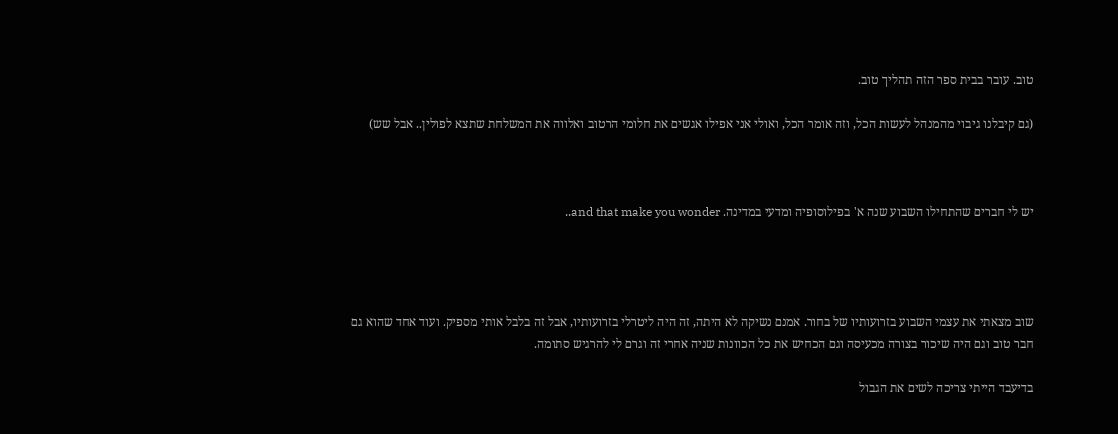טוב. עובר בבית ספר הזה תהליך טוב.

(גם קיבלנו גיבוי מהמנהל לעשות הכל, וזה אומר הכל, ואולי אני אפילו אגשים את חלומי הרטוב ואלווה את המשלחת שתצא לפולין.. אבל שש)



יש לי חברים שהתחילו השבוע שנה א' בפילוסופיה ומדעי במדינה. and that make you wonder..




שוב מצאתי את עצמי השבוע בזרועותיו של בחור. אמנם נשיקה לא היתה, זה היה ליטרלי בזרועותיו, אבל זה בלבל אותי מספיק. ועוד אחד שהוא גם חבר טוב וגם היה שיכור בצורה מכעיסה וגם הכחיש את כל הכוונות שניה אחרי זה וגרם לי להרגיש סתומה.

בדיעבד הייתי צריכה לשים את הגבול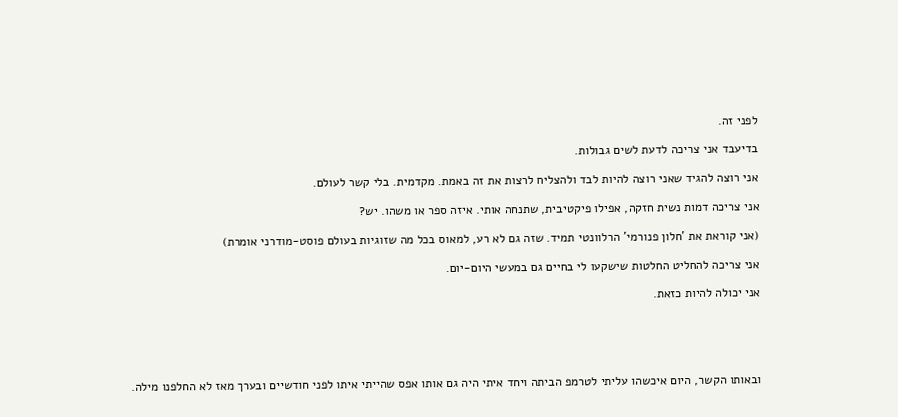לפני זה.

בדיעבד אני צריכה לדעת לשים גבולות.

אני רוצה להגיד שאני רוצה להיות לבד ולהצליח לרצות את זה באמת. מקדמית. בלי קשר לעולם.

אני צריכה דמות נשית חזקה, אפילו פיקטיבית, שתנחה אותי. איזה ספר או משהו. יש?

(אני קוראת את 'חלון פנורמי' הרלוונטי תמיד. שזה גם לא רע, למאוס בכל מה שזוגיות בעולם פוסט-מודרני אומרת)

אני צריכה להחליט החלטות שישקעו לי בחיים גם במעשי היום-יום.

אני יכולה להיות כזאת.





ובאותו הקשר, היום איכשהו עליתי לטרמפ הביתה ויחד איתי היה גם אותו אפס שהייתי איתו לפני חודשיים ובערך מאז לא החלפנו מילה.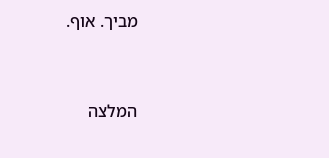מביך. אוף.




המלצה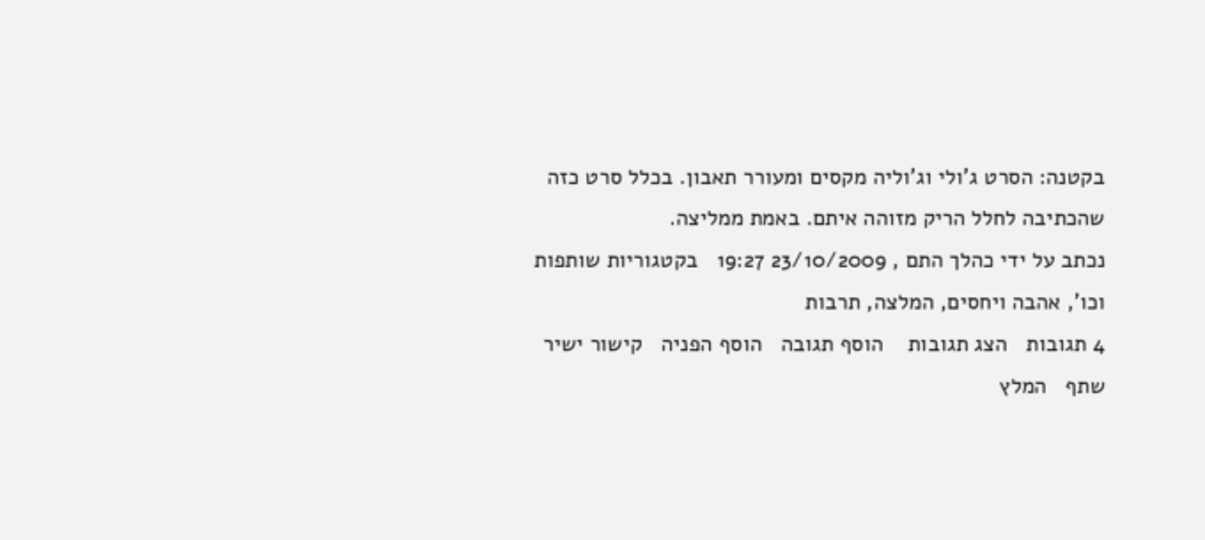בקטנה: הסרט ג'ולי וג'וליה מקסים ומעורר תאבון. בכלל סרט כזה שהכתיבה לחלל הריק מזוהה איתם. באמת ממליצה.
נכתב על ידי כהלך התם , 23/10/2009 19:27   בקטגוריות שותפות וכו', אהבה ויחסים, המלצה, תרבות
4 תגובות   הצג תגובות    הוסף תגובה   הוסף הפניה   קישור ישיר   שתף   המלץ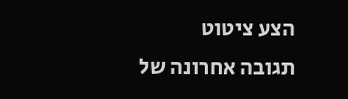הצע ציטוט
תגובה אחרונה של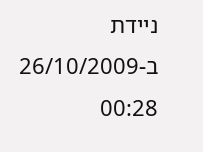ניידת ב-26/10/2009 00:28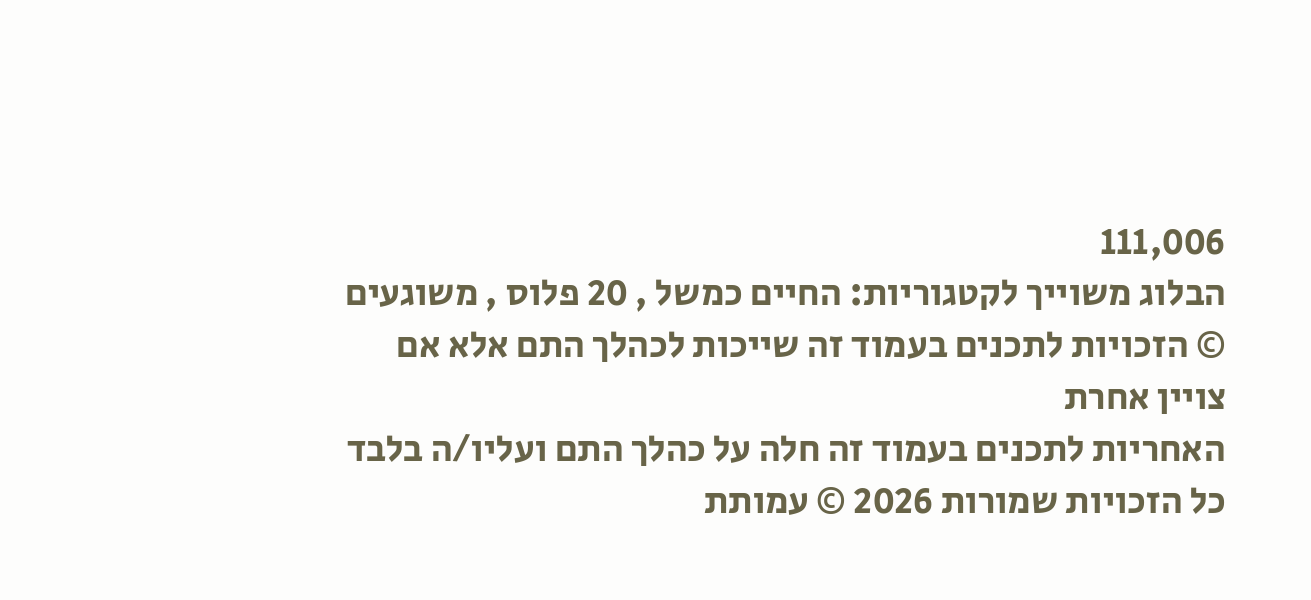111,006
הבלוג משוייך לקטגוריות: החיים כמשל , 20 פלוס , משוגעים
© הזכויות לתכנים בעמוד זה שייכות לכהלך התם אלא אם צויין אחרת
האחריות לתכנים בעמוד זה חלה על כהלך התם ועליו/ה בלבד
כל הזכויות שמורות 2026 © עמותת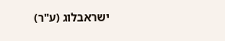ישראבלוג (ע"ר)